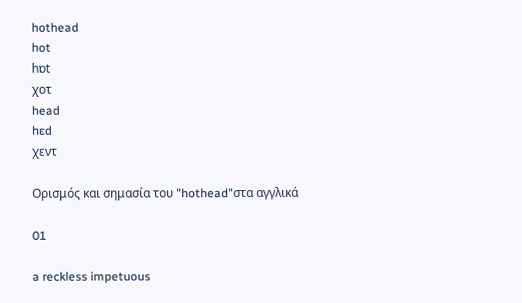hothead
hot
hɒt
χοτ
head
hɛd
χεντ

Ορισμός και σημασία του "hothead"στα αγγλικά

01

a reckless impetuous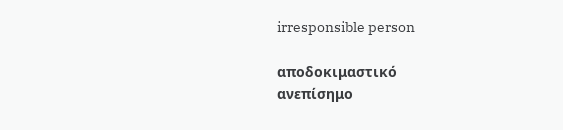irresponsible person

αποδοκιμαστικό
ανεπίσημο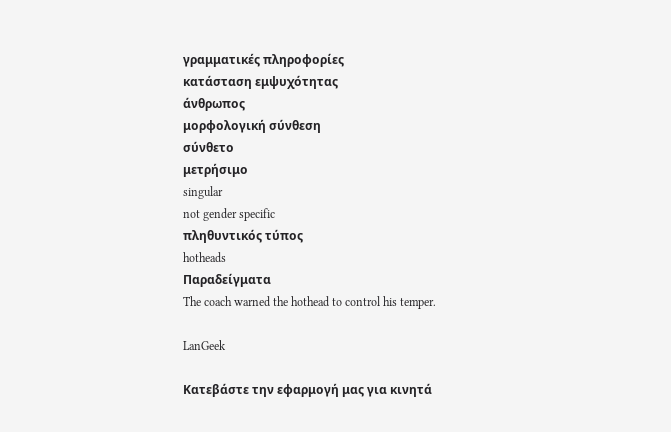γραμματικές πληροφορίες
κατάσταση εμψυχότητας
άνθρωπος
μορφολογική σύνθεση
σύνθετο
μετρήσιμο
singular
not gender specific
πληθυντικός τύπος
hotheads
Παραδείγματα
The coach warned the hothead to control his temper.

LanGeek

Κατεβάστε την εφαρμογή μας για κινητά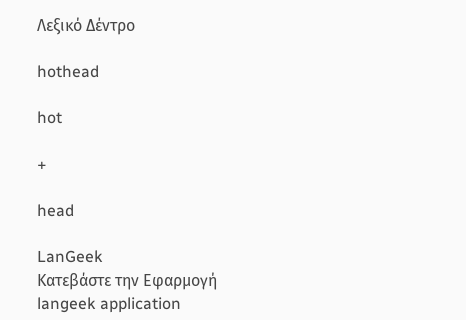Λεξικό Δέντρο

hothead

hot

+

head

LanGeek
Κατεβάστε την Εφαρμογή
langeek application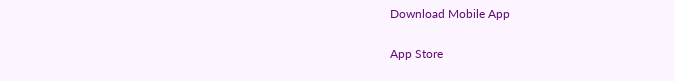Download Mobile App

App Store